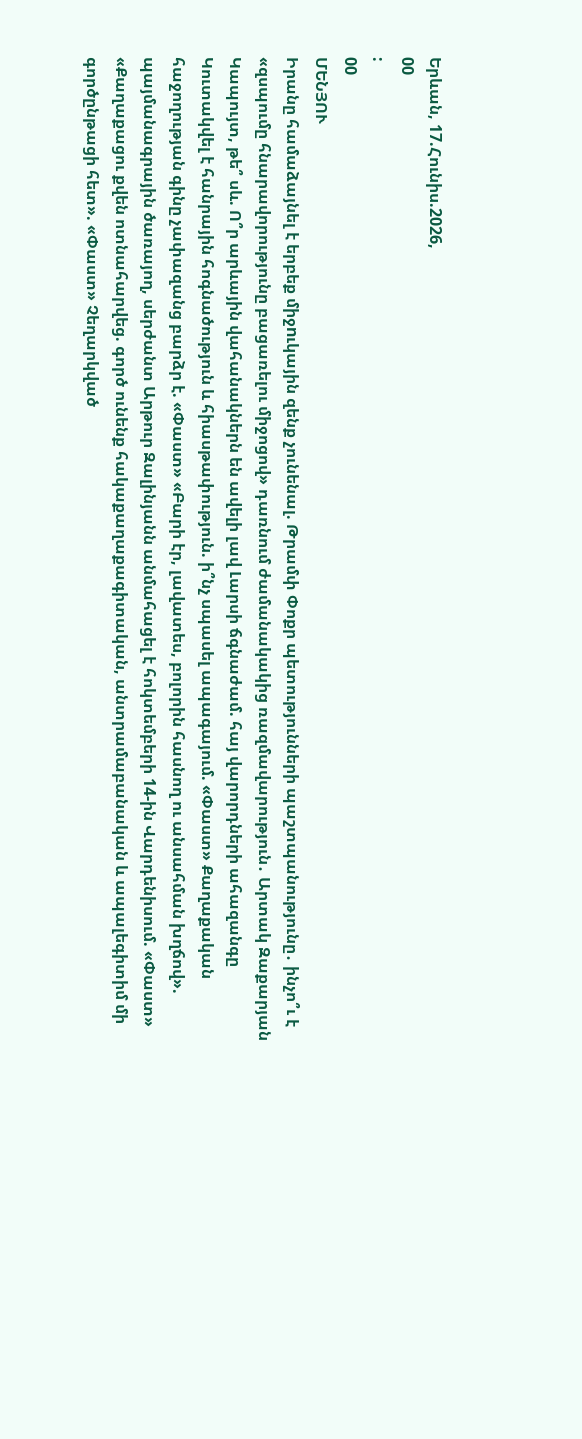Երևան, 17.Հունիս.2026,
00
:
00
ՄԵՆՅՈՒ
Իրանը համաձայնել է երբեք միջnւկային զենք չունենալ. Թրամփ Փոքր պետությունների պաշտպանությունը․ ինչո՞ւ է «զսպումը հնարավորությունը բացառելու միջոցով» դառնում ժամանակակից ռազմավարություն․ Արտակ Զաքարյան Կապույտ, թե՞ սև. Ո՞ր արևային վահանակներն են ավելի լավ Լարսի ճգնաժամ. հայ վարորդների ահազանգը Կուտակվել է հանրային հոգնածություն և հիասթափություն. ի՞նչ սպասել ապագայում. «Փաստ» Քաղաքական հաջողության գինը չափազանց բարձր է. «Փաստ» «Բարի էր, լավատես, բոլորին հասնող ու անսահման խղճով». պայմանագրային ծառայող, սերժանտ Արթուր Զալինյանն անմահացել է հոկտեմբերի 14-ին Վարդենիսում. «Փաստ» «Քաղաքացու քվեն ոտնահարվեց. գործ ունենք հակաքաղաքագիտական, անտրամաբանական և ապալեգիտիմ մի գործընթացի հետ». «Փաստ» Չեղարկված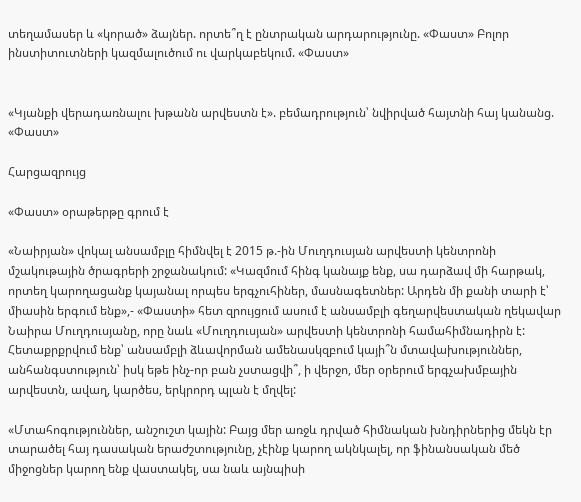տեղամասեր և «կորած» ձայներ. որտե՞ղ է ընտրական արդարությունը. «Փաստ» Բոլոր ինստիտուտների կազմալուծում ու վարկաբեկում. «Փաստ»


«Կյանքի վերադառնալու խթանն արվեստն է». բեմադրություն՝ նվիրված հայտնի հայ կանանց. «Փաստ»

Հարցազրույց

«Փաստ» օրաթերթը գրում է

«Նաիրյան» վոկալ անսամբլը հիմնվել է 2015 թ.-ին Մուղդուսյան արվեստի կենտրոնի մշակութային ծրագրերի շրջանակում: «Կազմում հինգ կանայք ենք, սա դարձավ մի հարթակ, որտեղ կարողացանք կայանալ որպես երգչուհիներ, մասնագետներ: Արդեն մի քանի տարի է՝ միասին երգում ենք»,- «Փաստի» հետ զրույցում ասում է անսամբլի գեղարվեստական ղեկավար Նաիրա Մուղդուսյանը, որը նաև «Մուղդուսյան» արվեստի կենտրոնի համահիմնադիրն է: Հետաքրքրվում ենք՝ անսամբլի ձևավորման ամենասկզբում կայի՞ն մտավախություններ, անհանգստություն՝ իսկ եթե ինչ-որ բան չստացվի՞, ի վերջո, մեր օրերում երգչախմբային արվեստն, ավաղ, կարծես, երկրորդ պլան է մղվել:

«Մտահոգություններ, անշուշտ կային: Բայց մեր առջև դրված հիմնական խնդիրներից մեկն էր տարածել հայ դասական երաժշտությունը, չէինք կարող ակնկալել, որ ֆինանսական մեծ միջոցներ կարող ենք վաստակել, սա նաև այնպիսի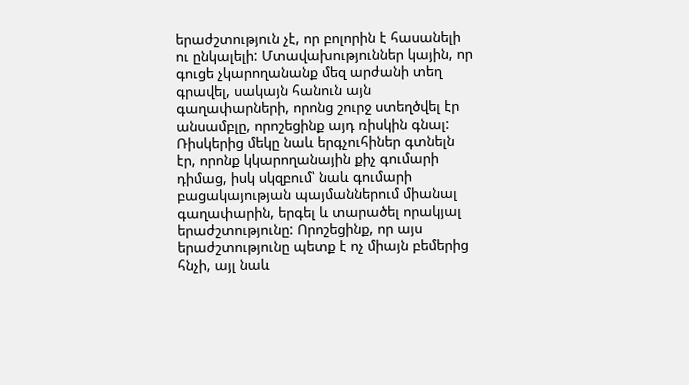երաժշտություն չէ, որ բոլորին է հասանելի ու ընկալելի: Մտավախություններ կային, որ գուցե չկարողանանք մեզ արժանի տեղ գրավել, սակայն հանուն այն գաղափարների, որոնց շուրջ ստեղծվել էր անսամբլը, որոշեցինք այդ ռիսկին գնալ: Ռիսկերից մեկը նաև երգչուհիներ գտնելն էր, որոնք կկարողանային քիչ գումարի դիմաց, իսկ սկզբում՝ նաև գումարի բացակայության պայմաններում միանալ գաղափարին, երգել և տարածել որակյալ երաժշտությունը: Որոշեցինք, որ այս երաժշտությունը պետք է ոչ միայն բեմերից հնչի, այլ նաև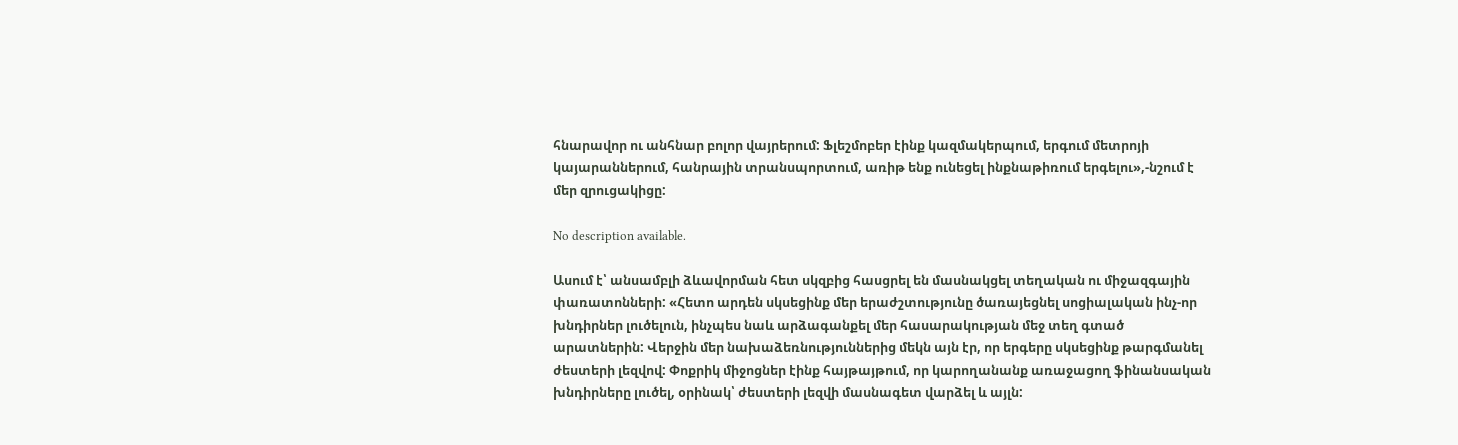հնարավոր ու անհնար բոլոր վայրերում: Ֆլեշմոբեր էինք կազմակերպում, երգում մետրոյի կայարաններում, հանրային տրանսպորտում, առիթ ենք ունեցել ինքնաթիռում երգելու»,-նշում է մեր զրուցակիցը:

No description available.

Ասում է՝ անսամբլի ձևավորման հետ սկզբից հասցրել են մասնակցել տեղական ու միջազգային փառատոնների: «Հետո արդեն սկսեցինք մեր երաժշտությունը ծառայեցնել սոցիալական ինչ-որ խնդիրներ լուծելուն, ինչպես նաև արձագանքել մեր հասարակության մեջ տեղ գտած արատներին: Վերջին մեր նախաձեռնություններից մեկն այն էր, որ երգերը սկսեցինք թարգմանել ժեստերի լեզվով: Փոքրիկ միջոցներ էինք հայթայթում, որ կարողանանք առաջացող ֆինանսական խնդիրները լուծել, օրինակ՝ ժեստերի լեզվի մասնագետ վարձել և այլն: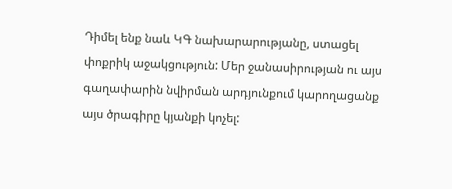Դիմել ենք նաև ԿԳ նախարարությանը, ստացել փոքրիկ աջակցություն: Մեր ջանասիրության ու այս գաղափարին նվիրման արդյունքում կարողացանք այս ծրագիրը կյանքի կոչել: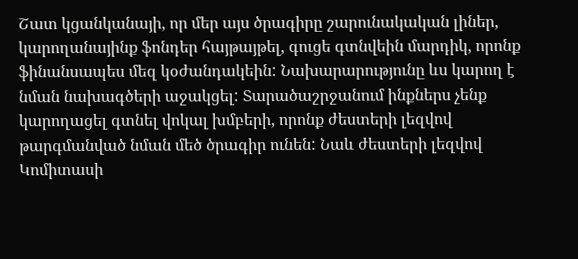Շատ կցանկանայի, որ մեր այս ծրագիրը շարունակական լիներ, կարողանայինք ֆոնդեր հայթայթել, գուցե գտնվեին մարդիկ, որոնք ֆինանսապես մեզ կօժանդակեին: Նախարարությունը ևս կարող է նման նախագծերի աջակցել: Տարածաշրջանում ինքներս չենք կարողացել գտնել վոկալ խմբերի, որոնք ժեստերի լեզվով թարգմանված նման մեծ ծրագիր ունեն: Նաև ժեստերի լեզվով Կոմիտասի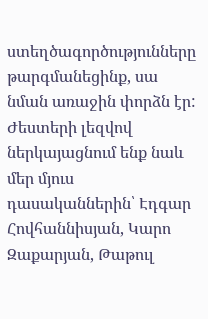ստեղծագործությունները թարգմանեցինք, սա նման առաջին փորձն էր: Ժեստերի լեզվով ներկայացնում ենք նաև մեր մյուս դասականներին՝ Էդգար Հովհաննիսյան, Կարո Զաքարյան, Թաթուլ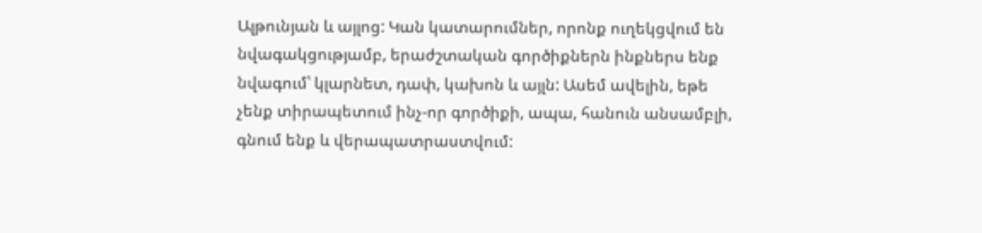Ալթունյան և այլոց: Կան կատարումներ, որոնք ուղեկցվում են նվագակցությամբ, երաժշտական գործիքներն ինքներս ենք նվագում՝ կլարնետ, դափ, կախոն և այլն: Ասեմ ավելին, եթե չենք տիրապետում ինչ-որ գործիքի, ապա, հանուն անսամբլի, գնում ենք և վերապատրաստվում: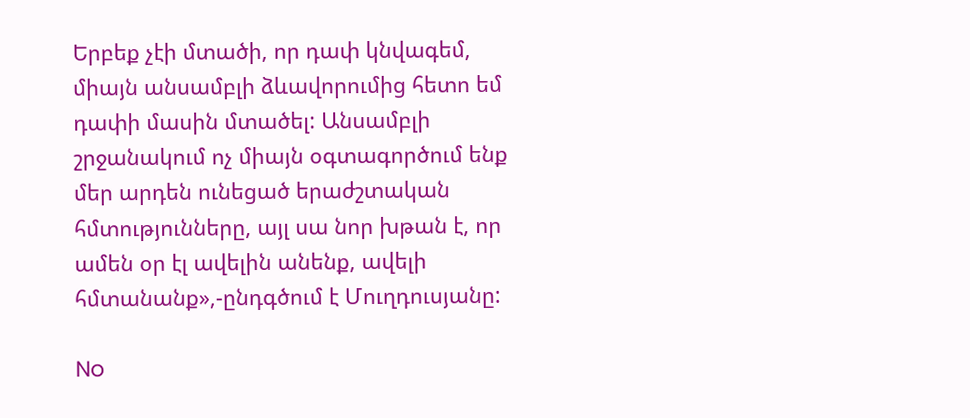Երբեք չէի մտածի, որ դափ կնվագեմ, միայն անսամբլի ձևավորումից հետո եմ դափի մասին մտածել: Անսամբլի շրջանակում ոչ միայն օգտագործում ենք մեր արդեն ունեցած երաժշտական հմտությունները, այլ սա նոր խթան է, որ ամեն օր էլ ավելին անենք, ավելի հմտանանք»,-ընդգծում է Մուղդուսյանը:

No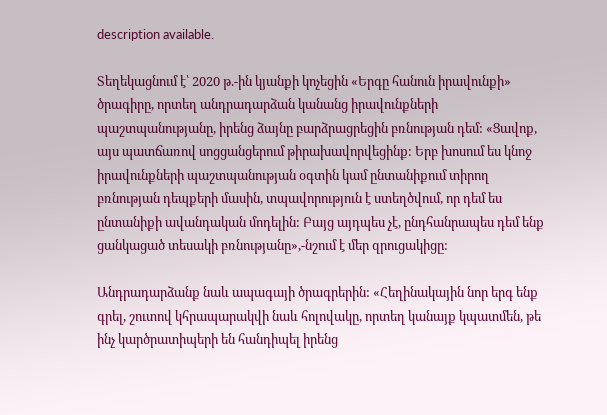description available.

Տեղեկացնում է՝ 2020 թ.-ին կյանքի կոչեցին «Երգը հանուն իրավունքի» ծրագիրը, որտեղ անդրադարձան կանանց իրավունքների պաշտպանությանը, իրենց ձայնը բարձրացրեցին բռնության դեմ: «Ցավոք, այս պատճառով սոցցանցերում թիրախավորվեցինք: Երբ խոսում ես կնոջ իրավունքների պաշտպանության օգտին կամ ընտանիքում տիրող բռնության դեպքերի մասին, տպավորություն է ստեղծվում, որ դեմ ես ընտանիքի ավանդական մոդելին: Բայց այդպես չէ, ընդհանրապես դեմ ենք ցանկացած տեսակի բռնությանը»,-նշում է մեր զրուցակիցը:

Անդրադարձանք նաև ապագայի ծրագրերին: «Հեղինակային նոր երգ ենք գրել, շուտով կհրապարակվի նաև հոլովակը, որտեղ կանայք կպատմեն, թե ինչ կարծրատիպերի են հանդիպել իրենց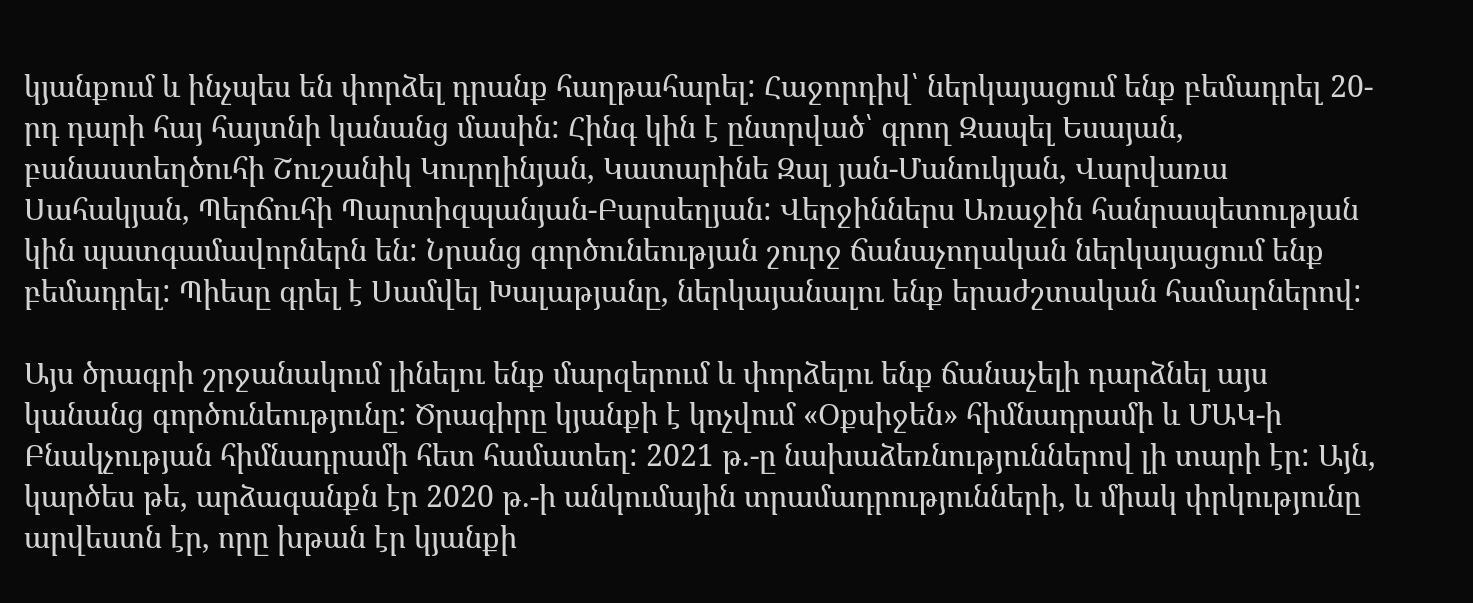կյանքում և ինչպես են փորձել դրանք հաղթահարել: Հաջորդիվ՝ ներկայացում ենք բեմադրել 20-րդ դարի հայ հայտնի կանանց մասին: Հինգ կին է ընտրված՝ գրող Զապել Եսայան, բանաստեղծուհի Շուշանիկ Կուրղինյան, Կատարինե Զալ յան-Մանուկյան, Վարվառա Սահակյան, Պերճուհի Պարտիզպանյան-Բարսեղյան: Վերջիններս Առաջին հանրապետության կին պատգամավորներն են: Նրանց գործունեության շուրջ ճանաչողական ներկայացում ենք բեմադրել: Պիեսը գրել է Սամվել Խալաթյանը, ներկայանալու ենք երաժշտական համարներով:

Այս ծրագրի շրջանակում լինելու ենք մարզերում և փորձելու ենք ճանաչելի դարձնել այս կանանց գործունեությունը: Ծրագիրը կյանքի է կոչվում «Օքսիջեն» հիմնադրամի և ՄԱԿ-ի Բնակչության հիմնադրամի հետ համատեղ: 2021 թ.-ը նախաձեռնություններով լի տարի էր: Այն, կարծես թե, արձագանքն էր 2020 թ.-ի անկումային տրամադրությունների, և միակ փրկությունը արվեստն էր, որը խթան էր կյանքի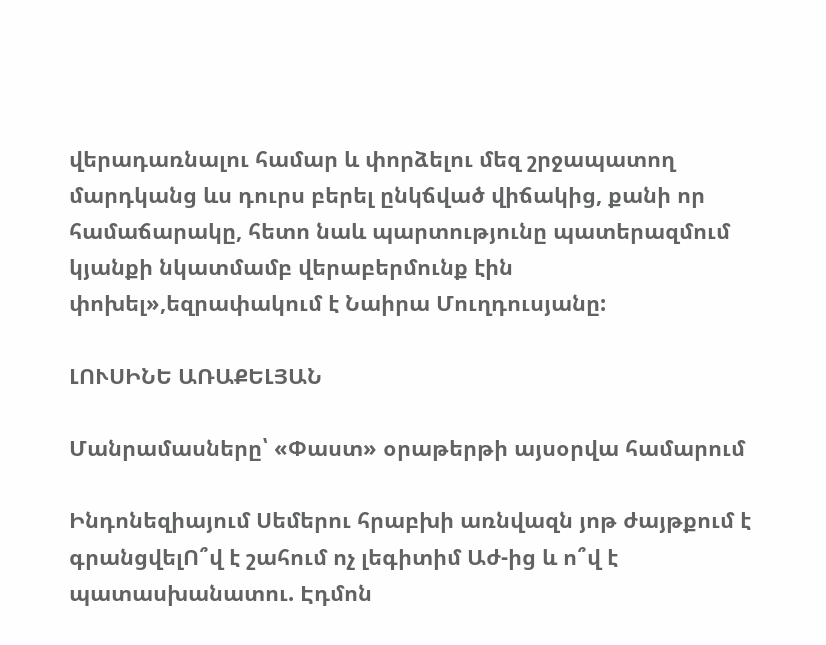վերադառնալու համար և փորձելու մեզ շրջապատող մարդկանց ևս դուրս բերել ընկճված վիճակից, քանի որ համաճարակը, հետո նաև պարտությունը պատերազմում կյանքի նկատմամբ վերաբերմունք էին փոխել»,եզրափակում է Նաիրա Մուղդուսյանը:

ԼՈՒՍԻՆԵ ԱՌԱՔԵԼՅԱՆ

Մանրամասները՝ «Փաստ» օրաթերթի այսօրվա համարում

Ինդոնեզիայում Սեմերու հրաբխի առնվազն յոթ ժայթքում է գրանցվելՈ՞վ է շահում ոչ լեգիտիմ Աժ-ից և ո՞վ է պատասխանատու. Էդմոն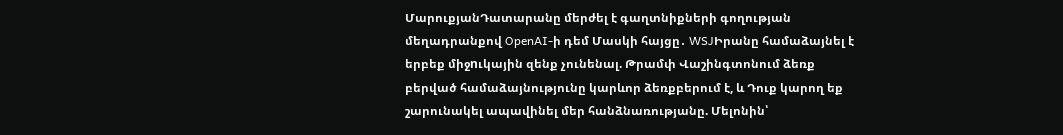ՄարուքյանԴատարանը մերժել է գաղտնիքների գողության մեղադրանքով OpenAI-ի դեմ Մասկի հայցը․ WSJԻրանը համաձայնել է երբեք միջnւկային զենք չունենալ. Թրամփ Վաշինգտոնում ձեռք բերված համաձայնությունը կարևոր ձեռքբերում է, և Դուք կարող եք շարունակել ապավինել մեր հանձնառությանը. Մելոնին՝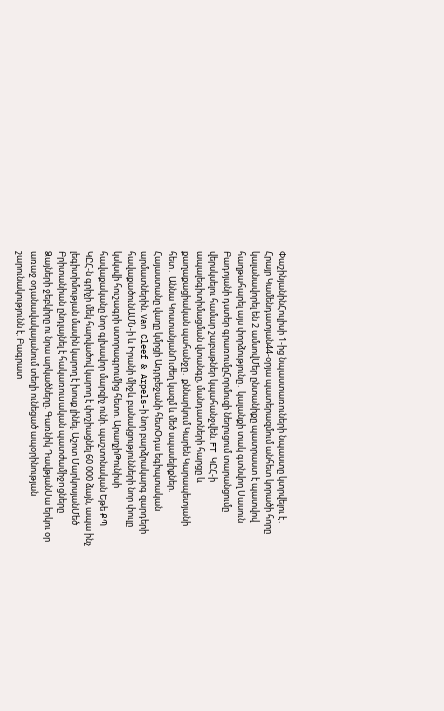ՓաշինյանինՀուլիսի 1-ից նպաստառուների նպաստը կտրվելու է․ Հրայր Կամենդատյան44-օրյա պատերազմում անհետ կորածի հորը կալանավորել են 2 ամսովՄեր ընտանիքը պատրաստ է պատվով հաղթահարել այս փորձությունը․ կալանքի տակ գտնվող Սասուն Բադոյանի դստեր գրառումըՀորմուզի նեղուցում տարանցումը վերսկսելու համար շաբաթներ կպահանջվեն. FT ԿԸՀ-ի ապալեգիտիմացման վտանգը, մանդատների հարցը և քաղաքացիական պահանջը․ քննարկում Կարեն Կարապետյանի հետ․ Աննա ԿոստանյանՈւժեղ կազմ և մեծ սպասելիքներ. Հայաստանը վաղը կմրցի Ադրբեջանի հետՕդա եգիպտական արմատներին. Van Cleef & Arpels-ի նոր բարձրակարգ զարդերի հավաքածունԱՄՆ-ի և Իրանի միջև բանակցությունների նոր փուլը կսկսվի հուշագրի ստորագրումից հետո. ԱրաղչիԹունիսի հավաքականը նոր գլխավոր մարզիչ ունի. պաշտոնական Եթե ՔՊ ԿԸՀ-ն գրիչի մեկ հարվածով կարող է փոշիացնել 60 000 ձայն, ապա ինչ լեգիտիմության մասին կարող է խոսք լինել. Աշոտ ՄարկոսյանՄեծ Բրիտանիան ընդլայնել է հակառուuական պատժամիջnցները Ձայների ջեբկիրը ու նրա արկածները. Գառնիկ ԴավթյանՍա երկու օր առաջ օդանավակայանում տեղի ունեցած ապօրինության շարունակությունն է. Բագրատ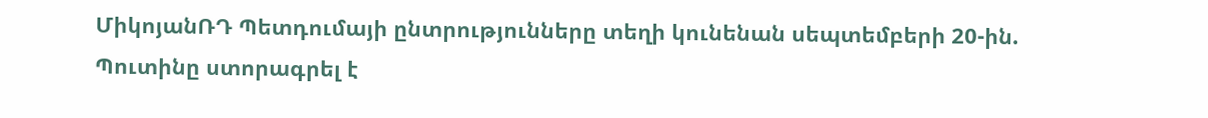ՄիկոյանՌԴ Պետդումայի ընտրությունները տեղի կունենան սեպտեմբերի 20-ին. Պուտինը ստորագրել է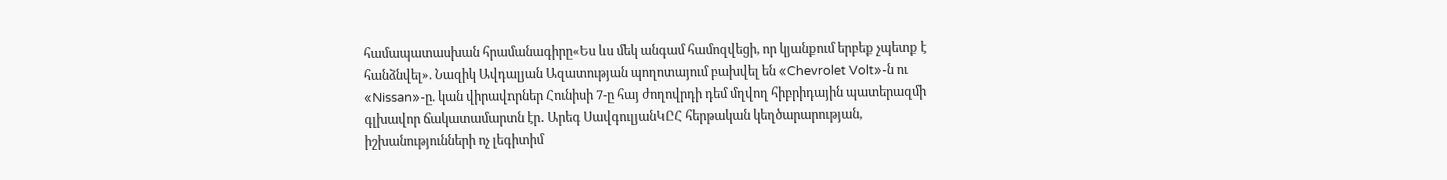համապատասխան հրամանագիրը«Ես ևս մեկ անգամ համոզվեցի, որ կյանքում երբեք չպետք է հանձնվել». Նազիկ Ավդալյան Ազատության պողոտայում բախվել են «Chevrolet Volt»-ն ու «Nissan»-ը. կան վիրավnրներ Հունիսի 7-ը հայ ժողովրդի դեմ մղվող հիբրիդային պատերազմի գլխավոր ճակատամարտն էր․ Արեգ ՍավգուլյանԿԸՀ հերթական կեղծարարության, իշխանությունների ոչ լեգիտիմ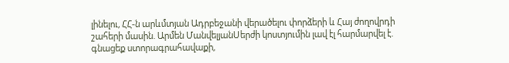լինելու, ՀՀ-ն արևմտյան Ադրբեջանի վերածելու փորձերի և Հայ ժողովրդի շահերի մասին. Արմեն ՄանվելյանՍերժի կոստյումին լավ էլ հարմարվել է. գնացեք ստորագրահավաքի,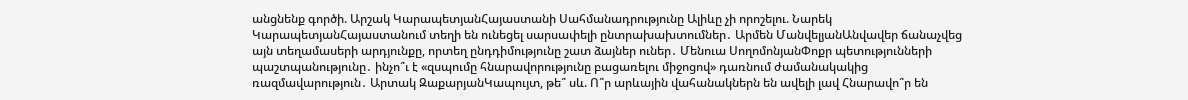անցնենք գործի. Արշակ ԿարապետյանՀայաստանի Սահմանադրությունը Ալիևը չի որոշելու. Նարեկ ԿարապետյանՀայաստանում տեղի են ունեցել սարսափելի ընտրախախտումներ․ Արմեն ՄանվելյանԱնվավեր ճանաչվեց այն տեղամասերի արդյունքը, որտեղ ընդդիմությունը շատ ձայներ ուներ․ Մենուա ՍողոմոնյանՓոքր պետությունների պաշտպանությունը․ ինչո՞ւ է «զսպումը հնարավորությունը բացառելու միջոցով» դառնում ժամանակակից ռազմավարություն․ Արտակ ԶաքարյանԿապույտ, թե՞ սև. Ո՞ր արևային վահանակներն են ավելի լավ Հնարավո՞ր են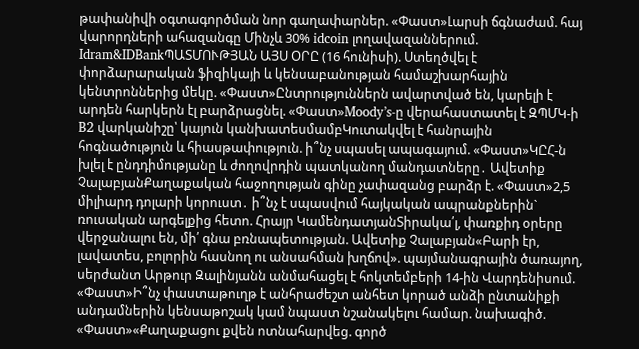թափանիվի օգտագործման նոր գաղափարներ. «Փաստ»Լարսի ճգնաժամ. հայ վարորդների ահազանգը Մինչև 30% idcoin լողավազաններում. Idram&IDBankՊԱՏՄՈՒԹՅԱՆ ԱՅՍ ՕՐԸ (16 հունիսի). Ստեղծվել է փորձարարական ֆիզիկայի և կենսաբանության համաշխարհային կենտրոններից մեկը. «Փաստ»Ընտրություններն ավարտված են, կարելի է արդեն հարկերն էլ բարձրացնել. «Փաստ»Moody’s-ը վերահաստատել է ԶՊՄԿ-ի B2 վարկանիշը՝ կայուն կանխատեսմամբԿուտակվել է հանրային հոգնածություն և հիասթափություն. ի՞նչ սպասել ապագայում. «Փաստ»ԿԸՀ-ն խլել է ընդդիմությանը և ժողովրդին պատկանող մանդատները․ Ավետիք ՉալաբյանՔաղաքական հաջողության գինը չափազանց բարձր է. «Փաստ»2,5 միլիարդ դոլարի կորուստ․ ի՞նչ է սպասվում հայկական ապրանքներին` ռուսական արգելքից հետո. Հրայր ԿամենդատյանՏիրակա՛լ, փառքիդ օրերը վերջանալու են, մի՛ գնա բռնապետության. Ավետիք Չալաբյան«Բարի էր, լավատես, բոլորին հասնող ու անսահման խղճով». պայմանագրային ծառայող, սերժանտ Արթուր Զալինյանն անմահացել է հոկտեմբերի 14-ին Վարդենիսում. «Փաստ»Ի՞նչ փաստաթուղթ է անհրաժեշտ անհետ կորած անձի ընտանիքի անդամներին կենսաթոշակ կամ նպաստ նշանակելու համար. նախագիծ. «Փաստ»«Քաղաքացու քվեն ոտնահարվեց. գործ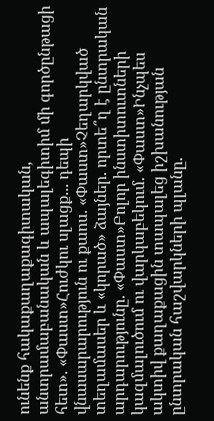ունենք հակաքաղաքագիտական, անտրամաբանական և ապալեգիտիմ մի գործընթացի հետ». «Փաստ»Հուժկու սլացք... դեպի վնասարարություն ու քաոս. «Փաստ»Չեղարկված տեղամասեր և «կորած» ձայներ. որտե՞ղ է ընտրական արդարությունը. «Փաստ»Բոլոր ինստիտուտների կազմալուծում ու վարկաբեկում. «Փաստ»Ինչպես ակտիվ քաղաքացին տապալեց իշխանության ընտրական հաշվարկների պլանը.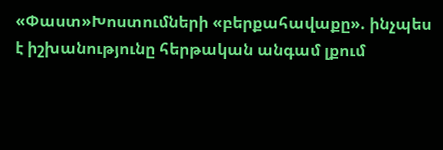«Փաստ»Խոստումների «բերքահավաքը». ինչպես է իշխանությունը հերթական անգամ լքում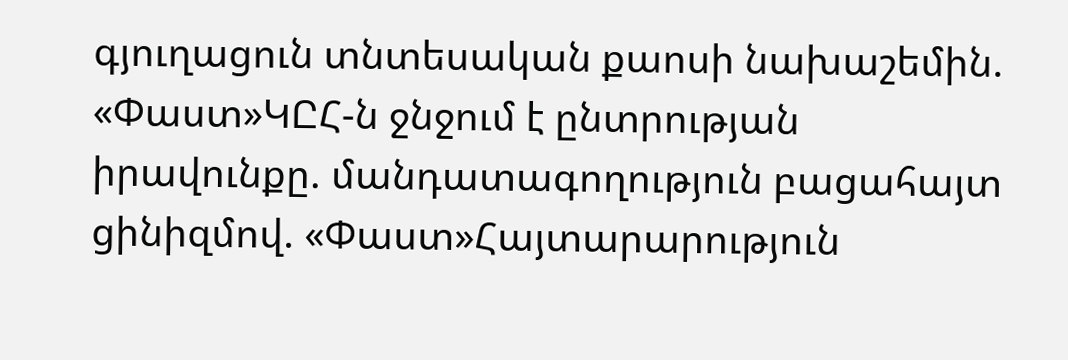գյուղացուն տնտեսական քաոսի նախաշեմին. «Փաստ»ԿԸՀ-ն ջնջում է ընտրության իրավունքը. մանդատագողություն բացահայտ ցինիզմով. «Փաստ»Հայտարարություն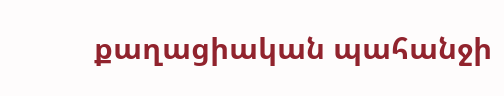քաղացիական պահանջի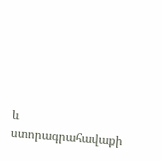և ստորագրահավաքի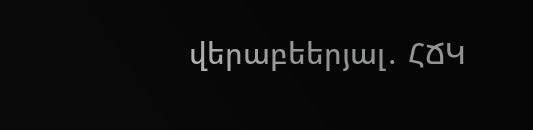վերաբեերյալ․ ՀՃԿ